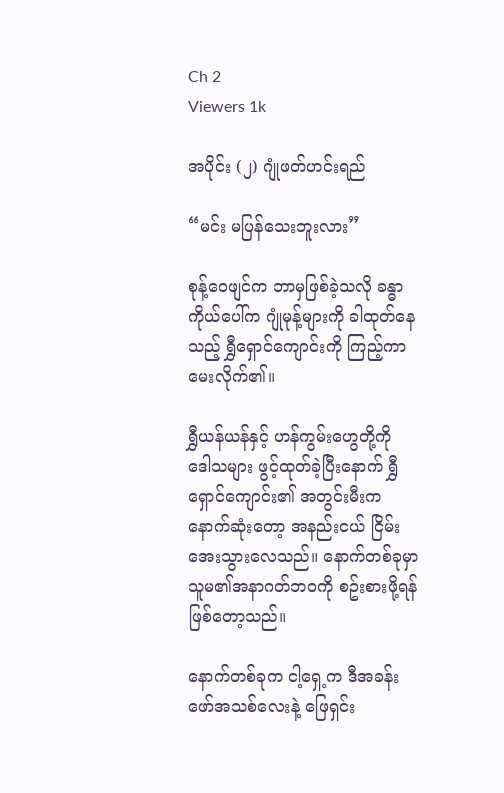Ch 2
Viewers 1k

အပိုင်း (၂) ဂျုံဖတ်ဟင်းရည်

“မင်း မပြန်သေးဘူးလား”

စုန့်ဝေဖျင်က ဘာမှဖြစ်ခဲ့သလို ခန္ဓာကိုယ်ပေါ်က ဂျုံမုန့်များကို ခါထုတ်နေသည့် ရွှီရှောင်ကျောင်းကို ကြည့်ကာ မေးလိုက်၏။

ရွှီယန်ယန်နှင့် ဟန်ကွမ်းဟွေတို့ကို ဒေါသများ ဖွင့်ထုတ်ခဲ့ပြီးနောက် ရွှီရှောင်ကျောင်း၏ အတွင်းမီးက နောက်ဆုံးတော့ အနည်းငယ် ငြိမ်းအေးသွားလေသည်။ နောက်တစ်ခုမှာ သူမ၏အနာဂတ်ဘဝကို စဥ်းစားဖို့ရန် ဖြစ်တော့သည်။

နောက်တစ်ခုက ငါ့ရှေ့က ဒီအခန်းဖော်အသစ်လေးနဲ့ ဖြေရှင်း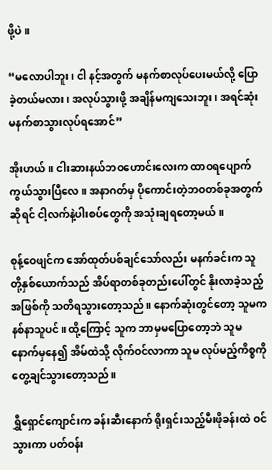ဖို့ပဲ။

“မလောပါဘူး၊ ငါ နင့်အတွက် မနက်စာလုပ်ပေးမယ်လို့ ပြောခဲ့တယ်မလား၊ အလုပ်သွားဖို့ အချိန်မကျသေးဘူး၊ အရင်ဆုံး  မနက်စာသွားလုပ်ရအောင်”

အိုးဟယ်။ ငါးဆားနယ်ဘဝဟောင်းလေးက ထာဝရပျောက်ကွယ်သွားပြီလေ။ အနာဂတ်မှ ပိုကောင်းတဲ့ဘဝတစ်ခုအတွက်ဆိုရင် ငါ့လက်နဲ့ပါးစပ်တွေကို အသုံးချရတော့မယ်။

စုန့်ဝေဖျင်က အော်ထုတ်ပစ်ချင်သော်လည်း မနက်ခင်းက သူတို့နှစ်ယောက်သည် အိပ်ရာတစ်ခုတည်းပေါ်တွင် နိုးလာခဲ့သည့်အဖြစ်ကို သတိရသွားတော့သည်။ နောက်ဆုံးတွင်တော့ သူမက နစ်နာသူပင်။ ထို့ကြောင့် သူက ဘာမှမပြောတော့ဘဲ သူမနောက်မှနေ၍ အိမ်ထဲသို့ လိုက်ဝင်လာကာ သူမ လုပ်မည့်ကိစ္စကို တွေ့ချင်သွားတော့သည်။

ရွှီရှောင်ကျောင်းက ခန်းဆီးနောက် ရိုးရှင်းသည့်မီးဖိုခန်းထဲ ဝင်သွားကာ ပတ်ဝန်း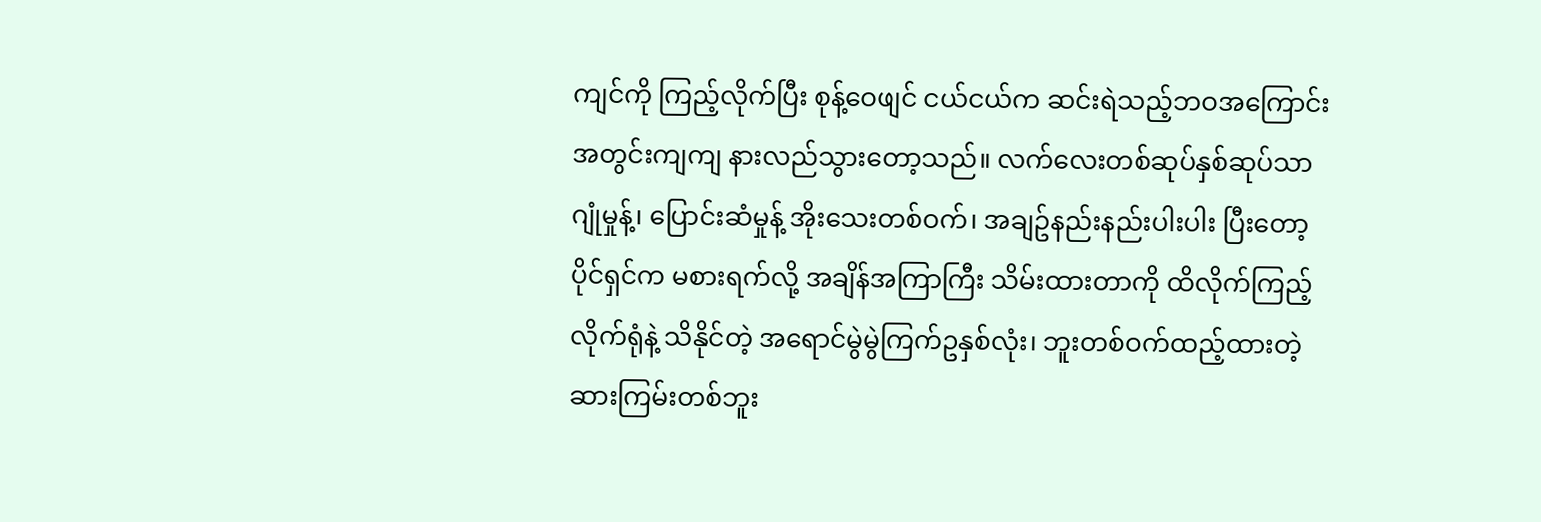ကျင်ကို ကြည့်လိုက်ပြီး စုန့်ဝေဖျင် ငယ်ငယ်က ဆင်းရဲသည့်ဘဝအကြောင်း အတွင်းကျကျ နားလည်သွားတော့သည်။ လက်လေးတစ်ဆုပ်နှစ်ဆုပ်သာ ဂျုံမှုန့်၊ ပြောင်းဆံမှုန့် အိုးသေးတစ်ဝက်၊ အချဥ်နည်းနည်းပါးပါး ပြီးတော့ ပိုင်ရှင်က မစားရက်လို့ အချိန်အကြာကြီး သိမ်းထားတာကို ထိလိုက်ကြည့်လိုက်ရုံနဲ့ သိနိုင်တဲ့ အရောင်မွဲမွဲကြက်ဥနှစ်လုံး၊ ဘူးတစ်ဝက်ထည့်ထားတဲ့ ဆားကြမ်းတစ်ဘူး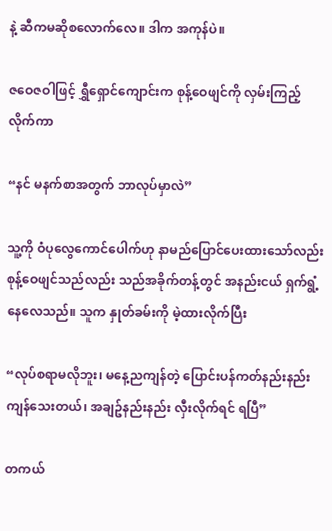နဲ့ ဆီကမဆိုစလောက်လေ။ ဒါက အကုန်ပဲ။

ဇဝေဇဝါဖြင့် ရွှီရှောင်ကျောင်းက စုန့်ဝေဖျင်ကို လှမ်းကြည့်လိုက်ကာ

“နင် မနက်စာအတွက် ဘာလုပ်မှာလဲ”

သူ့ကို ဝံပုလွေကောင်ပေါက်ဟု နာမည်ပြောင်ပေးထားသော်လည်း စုန့်ဝေဖျင်သည်လည်း သည်အခိုက်တန့်တွင် အနည်းငယ် ရှက်ရွံ့နေလေသည်။ သူက နှုတ်ခမ်းကို မဲ့ထားလိုက်ပြီး

“လုပ်စရာမလိုဘူး၊ မနေ့ညကျန်တဲ့ ပြောင်းပန်ကတ်နည်းနည်း ကျန်သေးတယ်၊ အချဥ်နည်းနည်း လှီးလိုက်ရင် ရပြီ”

တကယ်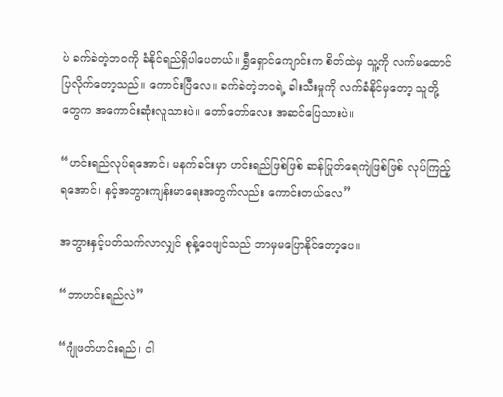ပဲ ခက်ခဲတဲ့ဘဝကို ခံနိုင်ရည်ရှိပါပေတယ်။ ရွှီရှောင်ကျောင်းက စိတ်ထဲမှ သူ့ကို လက်မထောင်ပြလိုက်တော့သည်။ ကောင်းပြီလေ။ ခက်ခဲတဲ့ဘဝရဲ့ ခါးသီးမှုကို လက်ခံနိုင်မှတော့ သူတို့တွေက အကောင်းဆုံးလူသားပဲ။ တော်တော်လေး အဆင်ပြေသားပဲ။

“ဟင်းရည်လုပ်ရအောင်၊ မနက်ခင်းမှာ ဟင်းရည်ဖြစ်ဖြစ် ဆန်ပြုတ်ရေကျဲဖြစ်ဖြစ် လုပ်ကြည့်ရအောင်၊ နင့်အဘွားကျန်းမာရေးအတွက်လည်း ကောင်းတယ်လေ”

အဘွားနှင့်ပတ်သက်လာလျှင် စုန့်ဝေဖျင်သည် ဘာမှမပြောနိုင်တော့ပေ။

“ဘာဟင်းရည်လဲ”

“ဂျုံဖတ်ဟင်းရည်၊ ငါ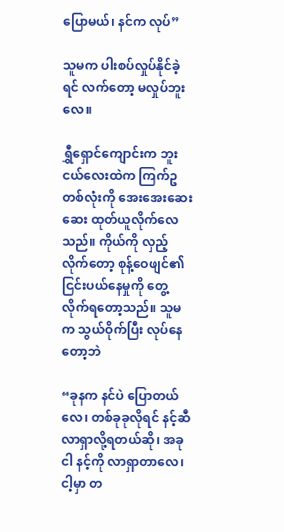ပြောမယ်၊ နင်က လုပ်”

သူမက ပါးစပ်လှုပ်နိုင်ခဲ့ရင် လက်တော့ မလှုပ်ဘူးလေ။

ရွှီရှောင်ကျောင်းက ဘူးငယ်လေးထဲက ကြက်ဥတစ်လုံးကို အေးအေးဆေးဆေး ထုတ်ယူလိုက်လေသည်။ ကိုယ်ကို လှည့်လိုက်တော့ စုန့်ဝေဖျင်၏ ငြင်းပယ်နေမှုကို တွေ့လိုက်ရတော့သည်။ သူမက သွယ်ဝိုက်ပြီး လုပ်နေတော့ဘဲ

“ခုနက နင်ပဲ ပြောတယ်လေ၊ တစ်ခုခုလိုရင် နင့်ဆီ လာရှာလို့ရတယ်ဆို၊ အခု ငါ နင့်ကို လာရှာတာလေ၊ ငါ့မှာ တ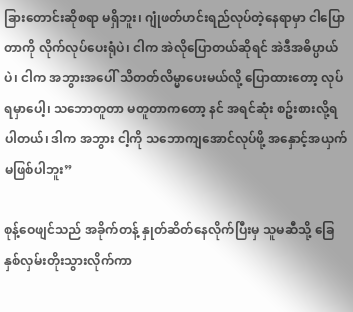ခြားတောင်းဆိုစရာ မရှိဘူး၊ ဂျုံဖတ်ဟင်းရည်လုပ်တဲ့နေရာမှာ ငါပြောတာကို လိုက်လုပ်ပေးရုံပဲ၊ ငါက အဲလိုပြောတယ်ဆိုရင် အဲဒီအဓိပ္ပာယ်ပဲ၊ ငါက အဘွားအပေါ် သိတတ်လိမ္မာပေးမယ်လို့ ပြောထားတော့ လုပ်ရမှာပေါ့၊ သဘောတူတာ မတူတာကတော့ နင် အရင်ဆုံး စဥ်းစားလို့ရပါတယ်၊ ဒါက အဘွား ငါ့ကို သဘောကျအောင်လုပ်ဖို့ အနှောင့်အယှက်မဖြစ်ပါဘူး”

စုန့်ဝေဖျင်သည် အခိုက်တန့် နှုတ်ဆိတ်နေလိုက်ပြီးမှ သူမဆီသို့ ခြေနှစ်လှမ်းတိုးသွားလိုက်ကာ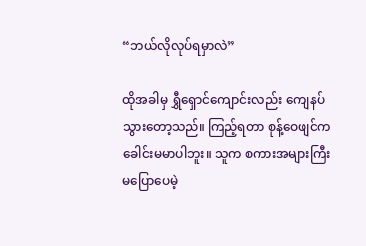“ဘယ်လိုလုပ်ရမှာလဲ”

ထိုအခါမှ ရွှီရှောင်ကျောင်းလည်း ကျေနပ်သွားတော့သည်။ ကြည့်ရတာ စုန့်ဝေဖျင်က ခေါင်းမမာပါဘူး။ သူက စကားအများကြီး  မပြောပေမဲ့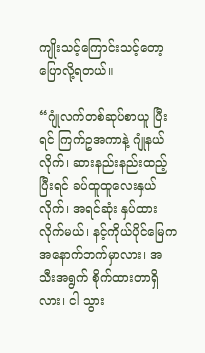ကျိုးသင့်ကြောင်းသင့်တော့ ပြောလို့ရတယ်။

“ဂျုံလက်တစ်ဆုပ်စာယူ ပြီးရင် ကြက်ဥအကာနဲ့ ဂျုံနယ်လိုက်၊ ဆားနည်းနည်းထည့် ပြီးရင် ခပ်ထူထူလေးနှယ်လိုက်၊ အရင်ဆုံး နှပ်ထားလိုက်မယ်၊ နင့်ကိုယ်ပိုင်မြေက အနောက်ဘက်မှာလား၊ အသီးအရွက် စိုက်ထားတာရှိလား၊ ငါ သွား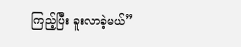ကြည့်ပြီး ခူးလာခဲ့မယ်”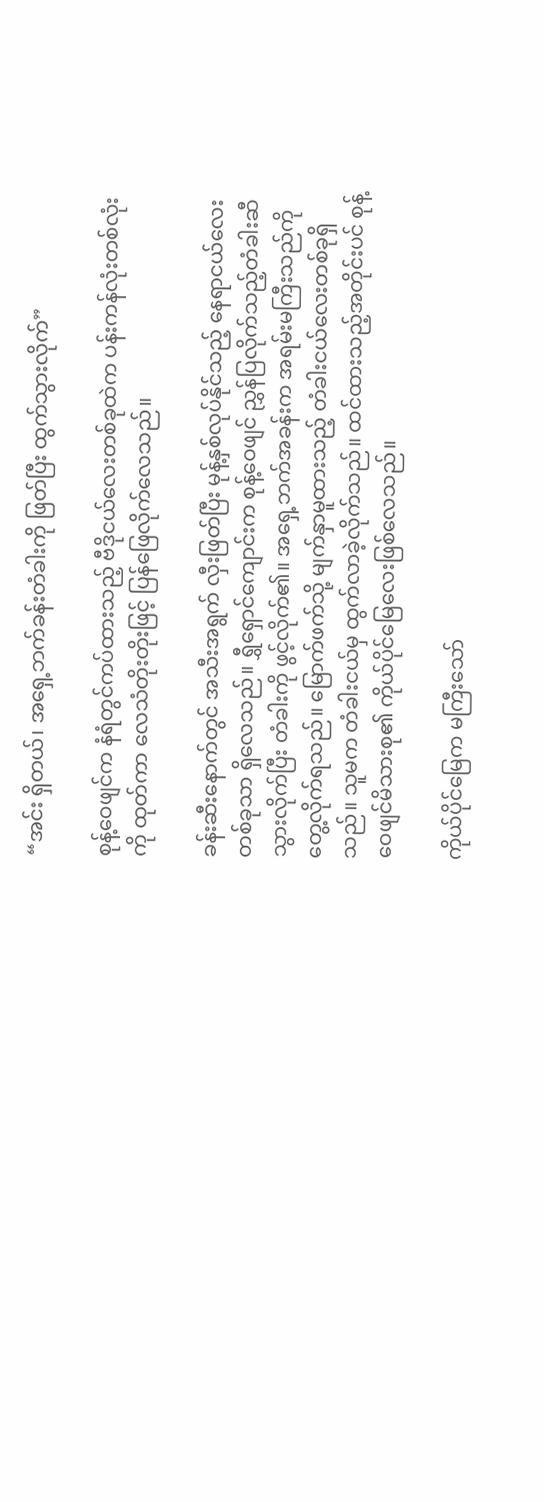“အင်း ရှိတယ်၊ အရှေ့ဘက်ခန်းတံခါးကို ဖြတ်ပြီး ထွက်သွားလိုက်”

စုန့်ဝေဖျင်က နံရံတွင်ကပ်ထားသည့် ဗီဒိုငယ်လေးတစ်ခုထဲက ပန်းကန်လုံးတစ်လုံးကို ထုတ်ကာ လေသံတိုးတိုးဖြင့် ပြန်ဖြေလိုက်လေသည်။

ခန်းဆီးနောက်တွင် အသီးအရွက် လှီးဖြတ်ပြီး မုန့်နှစ်လုပ်နိုင်သည့် နေရာငယ်လေးတစ်ခုသာ ရှိလေသည်။ ရွှီရှောင်ကျောင်းက စုန့်ဝေဖျင် ညွှန်ပြလိုက်သည့်တံခါးဆီ သွားလိုက်ပြီး တံခါးကို ဖွင့်လိုက်၏။ အရှေ့ဘက်အခန်းက အရမ်းမကြီးသည်ကို တွေ့လိုက်ရသည်။ မြောက်ဖက်သို့ မျက်နှာမူထားသည့် တံခါးငယ်လေးတစ်ခုရှိသည်။ သူမက တံခါးငယ်မှ ထွက်လာခဲ့လိုက်သည်။ ထင်ထားသည့်အတိုင်းပင် စုန့်ဝေဖျင်မိသားစု၏ ကိုယ်ပိုင်မြေလေးဖြစ်လေသည်။

ကိုယ်ပိုင်မြေက မကြီးသော်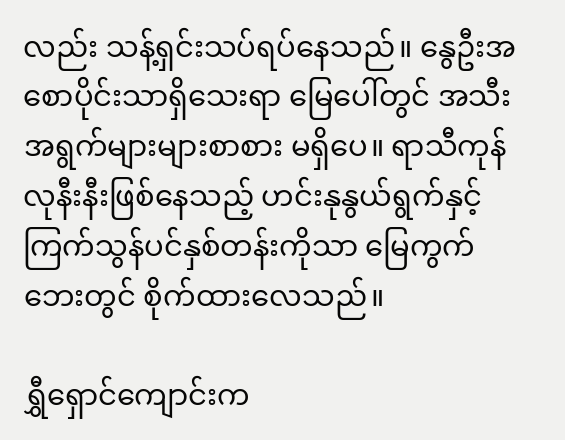လည်း သန့်ရှင်းသပ်ရပ်နေသည်။ နွေဦးအစောပိုင်းသာရှိသေးရာ မြေပေါ်တွင် အသီးအရွက်များများစာစား မရှိပေ။ ရာသီကုန်လုနီးနီးဖြစ်နေသည့် ဟင်းနုနွယ်ရွက်နှင့် ကြက်သွန်ပင်နှစ်တန်းကိုသာ မြေကွက်ဘေးတွင် စိုက်ထားလေသည်။

ရွှီရှောင်ကျောင်းက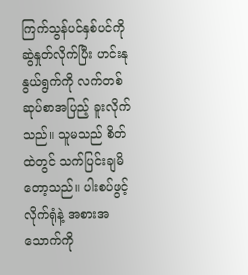ကြက်သွန်ပင်နှစ်ပင်ကို ဆွဲနှုတ်လိုက်ပြီး ဟင်းနုနွယ်ရွက်ကို လက်တစ်ဆုပ်စာအပြည့် ခူးလိုက်သည်။ သူမသည် စိတ်ထဲတွင် သက်ပြင်းချမိတော့သည်။ ပါးစပ်ဖွင့်လိုက်ရုံနဲ့ အစားအသောက်ကို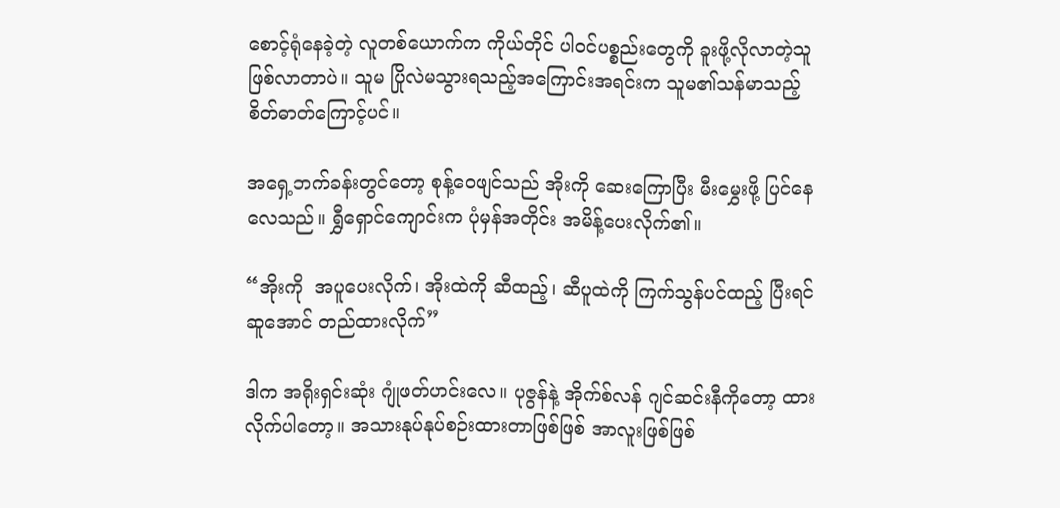စောင့်ရုံနေခဲ့တဲ့ လူတစ်ယောက်က ကိုယ်တိုင် ပါဝင်ပစ္စည်းတွေကို ခူးဖို့လိုလာတဲ့သူ ဖြစ်လာတာပဲ။ သူမ ပြိုလဲမသွားရသည့်အကြောင်းအရင်းက သူမ၏သန်မာသည့် စိတ်ဓာတ်ကြောင့်ပင်။

အရှေ့ဘက်ခန်းတွင်တော့ စုန့်ဝေဖျင်သည် အိုးကို ဆေးကြောပြီး မီးမွှေးဖို့ ပြင်နေလေသည်။ ရွှီရှောင်ကျောင်းက ပုံမှန်အတိုင်း အမိန့်ပေးလိုက်၏။

“အိုးကို  အပူပေးလိုက်၊ အိုးထဲကို ဆီထည့်၊ ဆီပူထဲကို ကြက်သွန်ပင်ထည့် ပြီးရင် ဆူအောင် တည်ထားလိုက်”

ဒါက အရိုးရှင်းဆုံး ဂျုံဖတ်ဟင်းလေ။ ပုဇွန်နဲ့ အိုက်စ်လန် ဂျင်ဆင်းနီကိုတော့ ထားလိုက်ပါတော့။ အသားနုပ်နုပ်စဉ်းထားတာဖြစ်ဖြစ် အာလူးဖြစ်ဖြစ်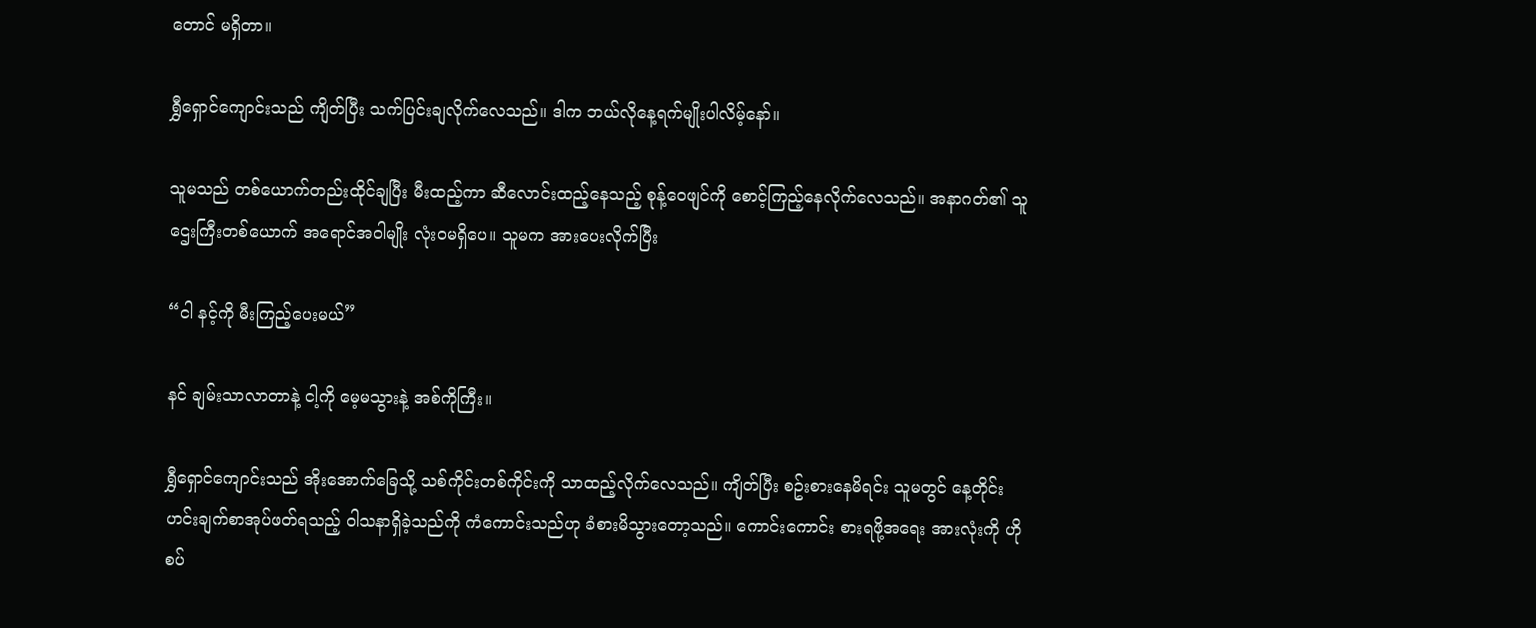တောင် မရှိတာ။

ရွှီရှောင်ကျောင်းသည် ကျိတ်ပြီး သက်ပြင်းချလိုက်လေသည်။ ဒါက ဘယ်လိုနေ့ရက်မျိုးပါလိမ့်နော်။

သူမသည် တစ်ယောက်တည်းထိုင်ချပြီး မီးထည့်ကာ ဆီလောင်းထည့်နေသည့် စုန့်ဝေဖျင်ကို စောင့်ကြည့်နေလိုက်လေသည်။ အနာဂတ်၏ သူဌေးကြီးတစ်ယောက် အရောင်အဝါမျိုး လုံးဝမရှိပေ။ သူမက အားပေးလိုက်ပြီး

“ငါ နင့်ကို မီးကြည့်ပေးမယ်”

နင် ချမ်းသာလာတာနဲ့ ငါ့ကို မေ့မသွားနဲ့ အစ်ကိုကြီး။

ရွှီရှောင်ကျောင်းသည် အိုးအောက်ခြေသို့ သစ်ကိုင်းတစ်ကိုင်းကို သာထည့်လိုက်လေသည်။ ကျိတ်ပြီး စဥ်းစားနေမိရင်း သူမတွင် နေ့တိုင်း ဟင်းချက်စာအုပ်ဖတ်ရသည့် ဝါသနာရှိခဲ့သည်ကို ကံကောင်းသည်ဟု ခံစားမိသွားတော့သည်။ ကောင်းကောင်း စားရဖို့အရေး အားလုံးကို ဟိုစပ်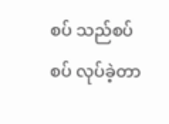စပ် သည်စပ်စပ် လုပ်ခဲ့တာ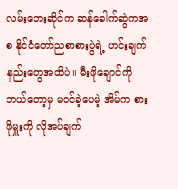လမ်းဘေးဆိုင်က ဆန်ခေါက်ဆွဲကအစ နိုင်ငံတော်ညစာစားပွဲရဲ့ ဟင်းချက်နည်းတွေအထိပဲ။ မီးဖိုချောင်ကို ဘယ်တော့မှ မဝင်ခဲ့ပေမဲ့ အိမ်က စားဖိုမှူးကို လိုအပ်ချက်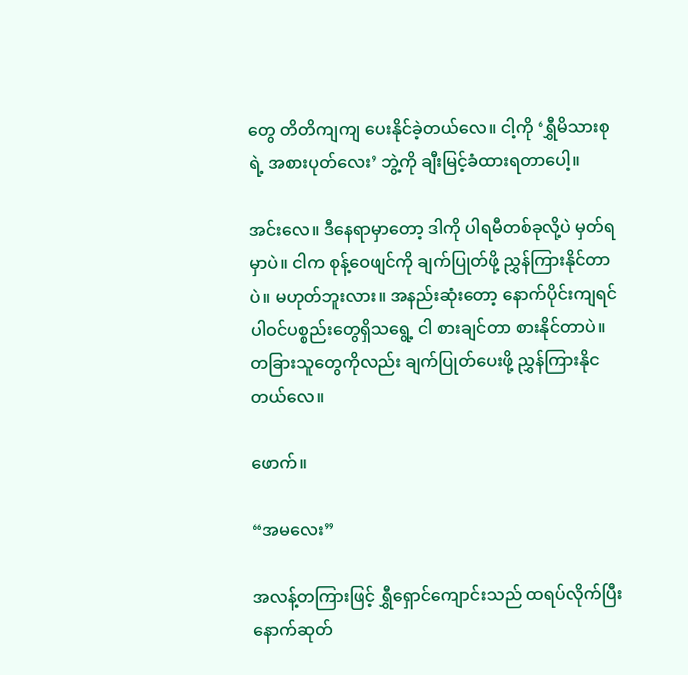တွေ တိတိကျကျ ပေးနိုင်ခဲ့တယ်လေ။ ငါ့ကို ‘ရွှီမိသားစုရဲ့ အစားပုတ်လေး’ ဘွဲ့ကို ချီးမြင့်ခံထားရတာပေါ့။

အင်းလေ။ ဒီနေရာမှာတော့ ဒါကို ပါရမီတစ်ခုလို့ပဲ မှတ်ရမှာပဲ။ ငါက စုန့်ဝေဖျင်ကို ချက်ပြုတ်ဖို့ ညွှန်ကြားနိုင်တာပဲ။ မဟုတ်ဘူးလား။ အနည်းဆုံးတော့ နောက်ပိုင်းကျရင် ပါဝင်ပစ္စည်းတွေရှိသရွေ့ ငါ စားချင်တာ စားနိုင်တာပဲ။ တခြားသူတွေကိုလည်း ချက်ပြုတ်ပေးဖို့ ညွှန်ကြားနိုငတယ်လေ။

ဖောက်။

“အမလေး”

အလန့်တကြားဖြင့် ရွှီရှောင်ကျောင်းသည် ထရပ်လိုက်ပြီး နောက်ဆုတ်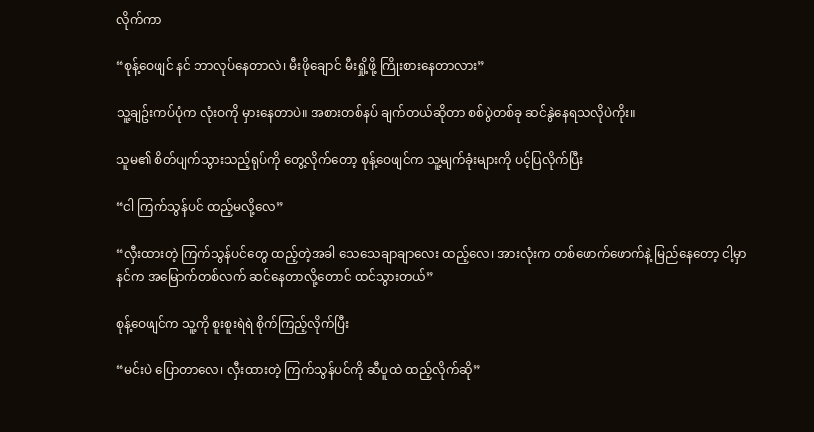လိုက်ကာ

“စုန့်ဝေဖျင် နင် ဘာလုပ်နေတာလဲ၊ မီးဖိုချောင် မီးရှို့ဖို့ ကြိုးစားနေတာလား”

သူ့ချဥ်းကပ်ပုံက လုံးဝကို မှားနေတာပဲ။ အစားတစ်နပ် ချက်တယ်ဆိုတာ စစ်ပွဲတစ်ခု ဆင်နွဲနေရသလိုပဲကိုး။

သူမ၏ စိတ်ပျက်သွားသည့်ရုပ်ကို တွေ့လိုက်တော့ စုန့်ဝေဖျင်က သူ့မျက်ခုံးများကို ပင့်ပြလိုက်ပြီး

“ငါ ကြက်သွန်ပင် ထည့်မလို့လေ”

“လှီးထားတဲ့ ကြက်သွန်ပင်တွေ ထည့်တဲ့အခါ သေသေချာချာလေး ထည့်လေ၊ အားလုံးက တစ်ဖောက်ဖောက်နဲ့ မြည်နေတော့ ငါ့မှာ နင်က အမြောက်တစ်လက် ဆင်နေတာလို့တောင် ထင်သွားတယ်”

စုန့်ဝေဖျင်က သူ့ကို စူးစူးရဲရဲ စိုက်ကြည့်လိုက်ပြီး

“မင်းပဲ ပြောတာလေ၊ လှီးထားတဲ့ ကြက်သွန်ပင်ကို ဆီပူထဲ ထည့်လိုက်ဆို”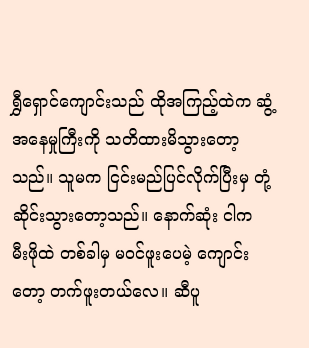ရွှီရှောင်ကျောင်းသည် ထိုအကြည့်ထဲက ဆွံ့အနေမှုကြီးကို သတိထားမိသွားတော့သည်။ သူမက ငြင်းမည်ပြင်လိုက်ပြီးမှ တုံ့ဆိုင်းသွားတော့သည်။ နောက်ဆုံး ငါက မီးဖိုထဲ တစ်ခါမှ မဝင်ဖူးပေမဲ့ ကျောင်းတော့ တက်ဖူးတယ်လေ။ ဆီပူ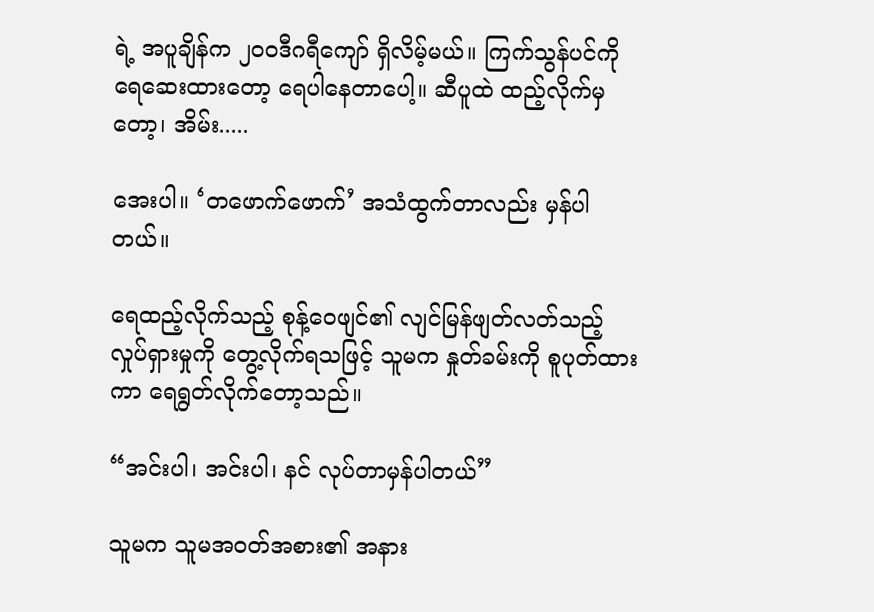ရဲ့ အပူချိန်က ၂၀၀ဒီဂရီကျော် ရှိလိမ့်မယ်။ ကြက်သွန်ပင်ကို ရေဆေးထားတော့ ရေပါနေတာပေါ့။ ဆီပူထဲ ထည့်လိုက်မှတော့၊ အိမ်း.....

အေးပါ။ ‘တဖောက်ဖောက်’ အသံထွက်တာလည်း မှန်ပါတယ်။

ရေထည့်လိုက်သည့် စုန့်ဝေဖျင်၏ လျင်မြန်ဖျတ်လတ်သည့် လှုပ်ရှားမှုကို တွေ့လိုက်ရသဖြင့် သူမက နှုတ်ခမ်းကို စူပုတ်ထားကာ ရေရွတ်လိုက်တော့သည်။

“အင်းပါ၊ အင်းပါ၊ နင် လုပ်တာမှန်ပါတယ်”

သူမက သူမအဝတ်အစား၏ အနား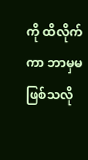ကို ထိလိုက်ကာ ဘာမှမဖြစ်သလို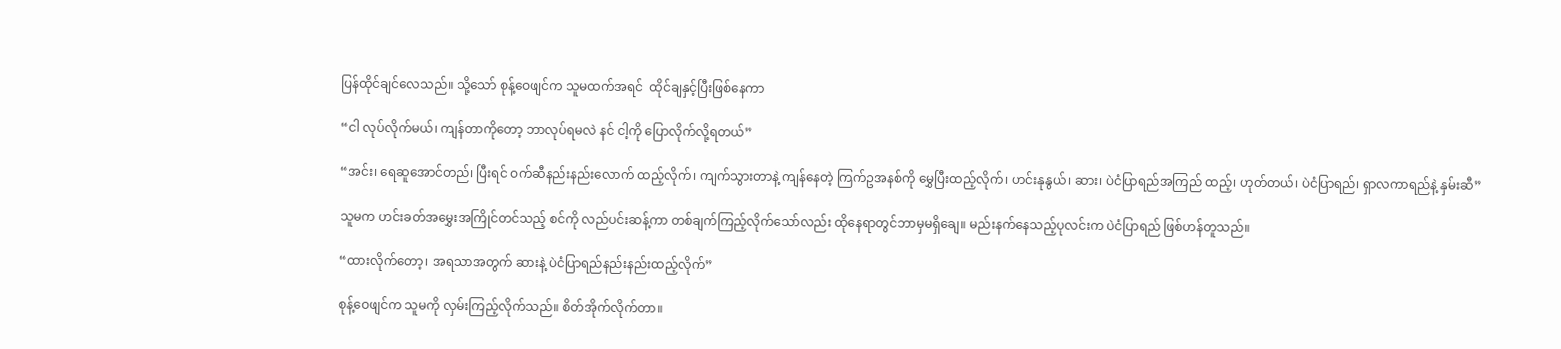ပြန်ထိုင်ချင်လေသည်။ သို့သော် စုန့်ဝေဖျင်က သူမထက်အရင်  ထိုင်ချနှင့်ပြီးဖြစ်နေကာ

“ငါ လုပ်လိုက်မယ်၊ ကျန်တာကိုတော့ ဘာလုပ်ရမလဲ နင် ငါ့ကို ပြောလိုက်လို့ရတယ်”

“အင်း၊ ရေဆူအောင်တည်၊ ပြီးရင် ဝက်ဆီနည်းနည်းလောက် ထည့်လိုက်၊ ကျက်သွားတာနဲ့ ကျန်နေတဲ့ ကြက်ဥအနစ်ကို မွှေပြီးထည့်လိုက်၊ ဟင်းနုနွယ်၊ ဆား၊ ပဲငံပြာရည်အကြည် ထည့်၊ ဟုတ်တယ်၊ ပဲငံပြာရည်၊ ရှာလကာရည်နဲ့ နှမ်းဆီ”

သူမက ဟင်းခတ်အမွှေးအကြိုင်တင်သည့် စင်ကို လည်ပင်းဆန့်ကာ တစ်ချက်ကြည့်လိုက်သော်လည်း ထိုနေရာတွင်ဘာမှမရှိချေ။ မည်းနက်နေသည့်ပုလင်းက ပဲငံပြာရည် ဖြစ်ဟန်တူသည်။

“ထားလိုက်တော့၊ အရသာအတွက် ဆားနဲ့ ပဲငံပြာရည်နည်းနည်းထည့်လိုက်”

စုန့်ဝေဖျင်က သူမကို လှမ်းကြည့်လိုက်သည်။ စိတ်အိုက်လိုက်တာ။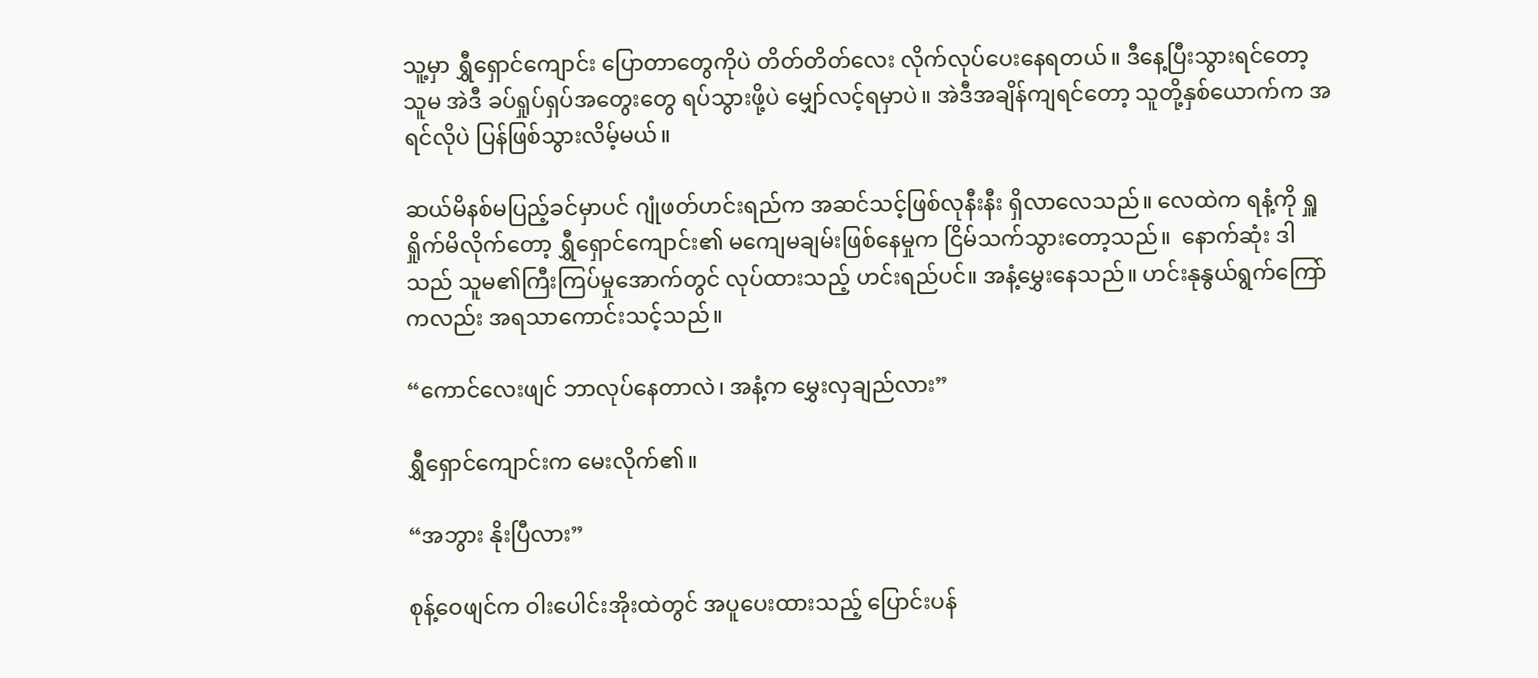သူ့မှာ ရွှီရှောင်ကျောင်း ပြောတာတွေကိုပဲ တိတ်တိတ်လေး လိုက်လုပ်ပေးနေရတယ်။ ဒီနေ့ပြီးသွားရင်တော့ သူမ အဲဒီ ခပ်ရှုပ်ရှပ်အတွေးတွေ ရပ်သွားဖို့ပဲ မျှော်လင့်ရမှာပဲ။ အဲဒီအချိန်ကျရင်တော့ သူတို့နှစ်ယောက်က အရင်လိုပဲ ပြန်ဖြစ်သွားလိမ့်မယ်။

ဆယ်မိနစ်မပြည့်ခင်မှာပင် ဂျုံဖတ်ဟင်းရည်က အဆင်သင့်ဖြစ်လုနီးနီး ရှိလာလေသည်။ လေထဲက ရနံ့ကို ရှူရှိုက်မိလိုက်တော့ ရွှီရှောင်ကျောင်း၏ မကျေမချမ်းဖြစ်နေမှုက ငြိမ်သက်သွားတော့သည်။  နောက်ဆုံး ဒါသည် သူမ၏ကြီးကြပ်မှုအောက်တွင် လုပ်ထားသည့် ဟင်းရည်ပင်။ အနံ့မွှေးနေသည်။ ဟင်းနုနွယ်ရွက်ကြော်ကလည်း အရသာကောင်းသင့်သည်။

“ကောင်လေးဖျင် ဘာလုပ်နေတာလဲ၊ အနံ့က မွှေးလှချည်လား”

ရွှီရှောင်ကျောင်းက မေးလိုက်၏။

“အဘွား နိုးပြီလား”

စုန့်ဝေဖျင်က ဝါးပေါင်းအိုးထဲတွင် အပူပေးထားသည့် ပြောင်းပန်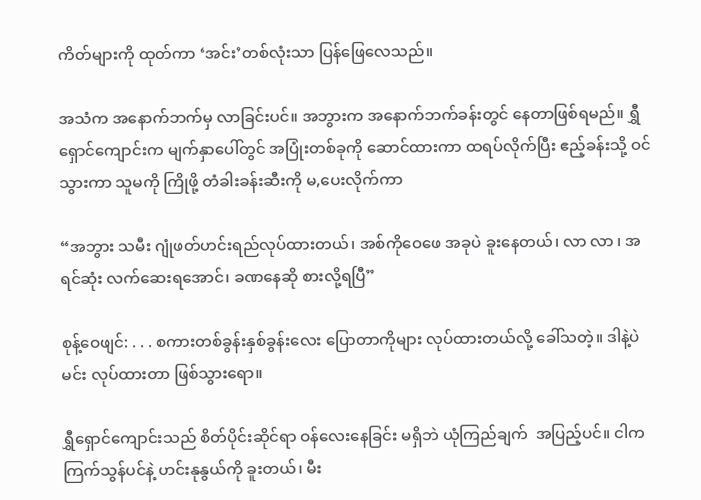ကိတ်များကို ထုတ်ကာ ‘အင်း’တစ်လုံးသာ ပြန်ဖြေလေသည်။

အသံက အနောက်ဘက်မှ လာခြင်းပင်။ အဘွားက အနောက်ဘက်ခန်းတွင် နေတာဖြစ်ရမည်။ ရွှီရှောင်ကျောင်းက မျက်နှာပေါ်တွင် အပြုံးတစ်ခုကို ဆောင်ထားကာ ထရပ်လိုက်ပြီး ဧည့်ခန်းသို့ ဝင်သွားကာ သူမကို ကြိုဖို့ တံခါးခန်းဆီးကို မ,ပေးလိုက်ကာ

“အဘွား သမီး ဂျုံဖတ်ဟင်းရည်လုပ်ထားတယ်၊ အစ်ကိုဝေဖေ အခုပဲ ခူးနေတယ်၊ လာ လာ ၊ အရင်ဆုံး လက်ဆေးရအောင်၊ ခဏနေဆို စားလို့ရပြီ”

စုန့်ဝေဖျင်: . . . စကားတစ်ခွန်းနှစ်ခွန်းလေး ပြောတာကိုများ လုပ်ထားတယ်လို့ ခေါ်သတဲ့။ ဒါနဲ့ပဲ မင်း လုပ်ထားတာ ဖြစ်သွားရော။

ရွှီရှောင်ကျောင်းသည် စိတ်ပိုင်းဆိုင်ရာ ဝန်လေးနေခြင်း မရှိဘဲ ယုံကြည်ချက်  အပြည့်ပင်။ ငါက ကြက်သွန်ပင်နဲ့ ဟင်းနုနွယ်ကို ခူးတယ်၊ မီး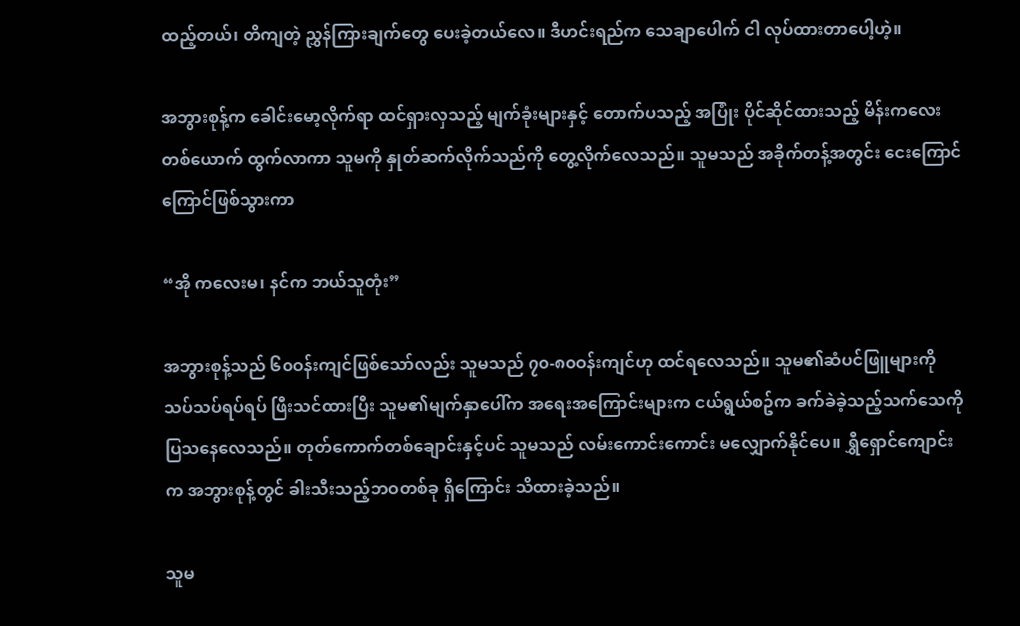ထည့်တယ်၊ တိကျတဲ့ ညွှန်ကြားချက်တွေ ပေးခဲ့တယ်လေ။ ဒီဟင်းရည်က သေချာပေါက် ငါ လုပ်ထားတာပေါ့ဟဲ့။

အဘွားစုန့်က ခေါင်းမော့လိုက်ရာ ထင်ရှားလှသည့် မျက်ခုံးများနှင့် တောက်ပသည့် အပြုံး ပိုင်ဆိုင်ထားသည့် မိန်းကလေးတစ်ယောက် ထွက်လာကာ သူမကို နှုတ်ဆက်လိုက်သည်ကို တွေ့လိုက်လေသည်။ သူမသည် အခိုက်တန့်အတွင်း ငေးကြောင်ကြောင်ဖြစ်သွားကာ

“အို ကလေးမ၊ နင်က ဘယ်သူတုံး”

အဘွားစုန့်သည် ၆၀ဝန်းကျင်ဖြစ်သော်လည်း သူမသည် ၇၀-၈၀ဝန်းကျင်ဟု ထင်ရလေသည်။ သူမ၏ဆံပင်ဖြူများကို သပ်သပ်ရပ်ရပ် ဖြီးသင်ထားပြီး သူမ၏မျက်နှာပေါ်က အရေးအကြောင်းများက ငယ်ရွယ်စဥ်က ခက်ခဲခဲ့သည့်သက်သေကို ပြသနေလေသည်။ တုတ်ကောက်တစ်ချောင်းနှင့်ပင် သူမသည် လမ်းကောင်းကောင်း မလျှောက်နိုင်ပေ။ ရွှီရှောင်ကျောင်းက အဘွားစုန့်တွင် ခါးသီးသည့်ဘဝတစ်ခု ရှိကြောင်း သိထားခဲ့သည်။

သူမ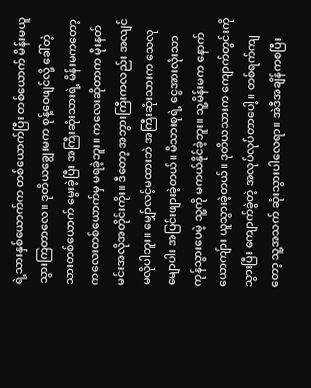ရဲ့သားနှစ်ယောက်က တစ်ယောက်ပြီး တစ်ယောက် မိန်းမယူသွားကြတာလေ။ ဒုတိယချွေးမက စုန့်ဝေဖျင်လို့ ခေါ်တဲ့ သားတစ်ယောက် မွေးခဲ့ပြီး အကြီးဆုံးသားရဲ့ မိန်းမကတော့ ကလေးတစ်ယောက်မှ မရခဲ့ဘူး။ ကလေးဆိုတာက မိုးနတ်မင်းအလိုအတိုင်းကိုး။ ဒီတော့ အဘွားကြီးကလည်း အလျင်မလိုပါဘူး။ မျှော်လင့်မထားဘဲ အကြီးဆုံးသားက သေလုမျောပါး အပြင်းဖျားခဲ့တယ်။ မိသားစုရဲ့ ငွေအားလုံးသာ ကုန်သွားပေမဲ့ သူ့ကို မကယ်နိုင်ခဲ့ဘူး။ သူ့မိန်းမက နောက်ယောကျ်ား ယူသွားခဲ့တယ်။ ဒုတိယသားက ကျောက်တွင်းကို သွားပြီး ကျောက်ခွဲတဲ့ အလုပ်လုပ်တာပေါ့။ တစ်ရက်ကျတော့ သူ့အသက် ဆုံးသွားပါလေရာ။ အဲဒီအချိန်ကစပြီး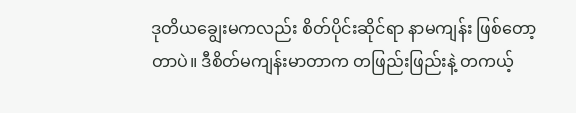ဒုတိယချွေးမကလည်း စိတ်ပိုင်းဆိုင်ရာ နာမကျန်း ဖြစ်တော့တာပဲ။ ဒီစိတ်မကျန်းမာတာက တဖြည်းဖြည်းနဲ့ တကယ့်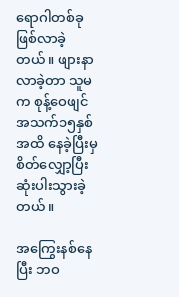ရောဂါတစ်ခု ဖြစ်လာခဲ့တယ်။ ဖျားနာလာခဲ့တာ သူမက စုန့်ဝေဖျင် အသက်၁၅နှစ်အထိ နေခဲ့ပြီးမှ စိတ်လျှော့ပြီး ဆုံးပါးသွားခဲ့တယ်။

အကြွေးနစ်နေပြီး ဘဝ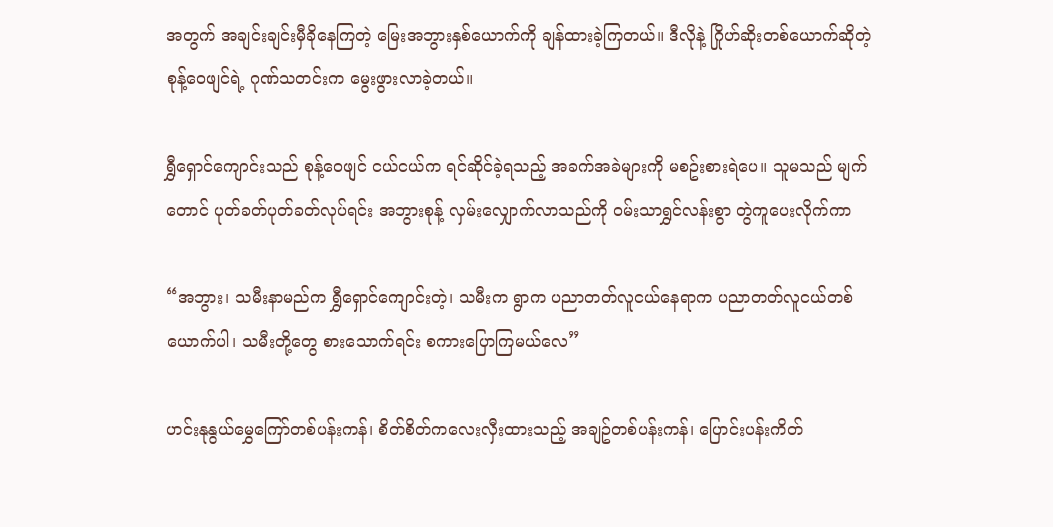အတွက် အချင်းချင်းမှီခိုနေကြတဲ့ မြေးအဘွားနှစ်ယောက်ကို ချန်ထားခဲ့ကြတယ်။ ဒီလိုနဲ့ ဂြိုဟ်ဆိုးတစ်ယောက်ဆိုတဲ့ စုန့်ဝေဖျင်ရဲ့ ဂုဏ်သတင်းက မွေးဖွားလာခဲ့တယ်။

ရွှီရှောင်ကျောင်းသည် စုန့်ဝေဖျင် ငယ်ငယ်က ရင်ဆိုင်ခဲ့ရသည့် အခက်အခဲများကို မစဥ်းစားရဲပေ။ သူမသည် မျက်တောင် ပုတ်ခတ်ပုတ်ခတ်လုပ်ရင်း အဘွားစုန့် လှမ်းလျှောက်လာသည်ကို ဝမ်းသာရွှင်လန်းစွာ တွဲကူပေးလိုက်ကာ

“အဘွား၊ သမီးနာမည်က ရွှီရှောင်ကျောင်းတဲ့၊ သမီးက ရွာက ပညာတတ်လူငယ်နေရာက ပညာတတ်လူငယ်တစ်ယောက်ပါ၊ သမီးတို့တွေ စားသောက်ရင်း စကားပြောကြမယ်လေ”

ဟင်းနုနွယ်မွှေကြော်တစ်ပန်းကန်၊ စိတ်စိတ်ကလေးလှီးထားသည့် အချဥ်တစ်ပန်းကန်၊ ပြောင်းပန်းကိတ်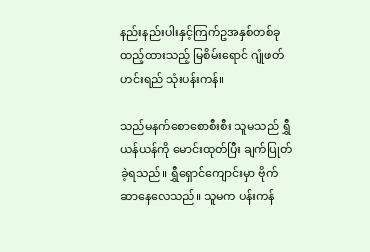နည်းနည်းပါးနှင့်ကြက်ဥအနှစ်တစ်ခုထည့်ထားသည့် မြစိမ်းရောင် ဂျုံဖတ်ဟင်းရည် သုံးပန်းကန်။

သည်မနက်စောစောစီးစီး သူမသည် ရွှီယန်ယန်ကို မောင်းထုတ်ပြီး ချက်ပြုတ်ခဲ့ရသည်။ ရွှီရှောင်ကျောင်းမှာ ဗိုက်ဆာနေလေသည်။ သူမက ပန်းကန်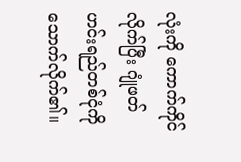လုံးကို ကောက်ကိုင်လိုက်ပြီး ဂျုံဖတ်ဟင်းရည်တစ်ငုံကို သောက်လိုက်၏။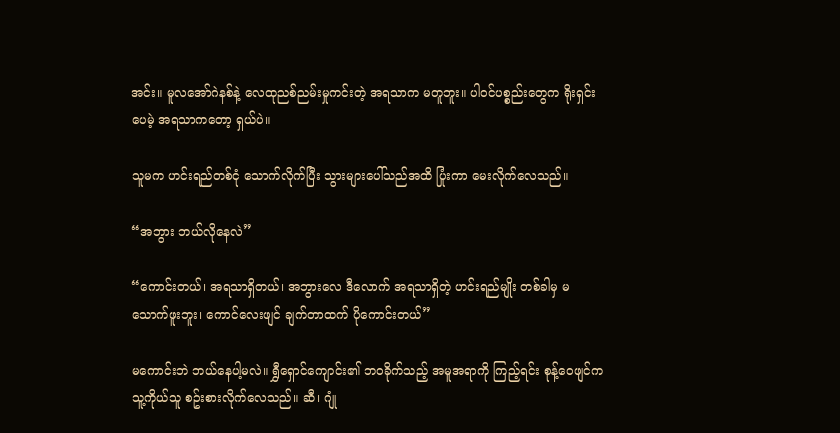အင်း။ မူလအော်ဂဲနစ်နဲ့ လေထုညစ်ညမ်းမှုကင်းတဲ့ အရသာက မတူဘူး။ ပါဝင်ပစ္စည်းတွေက ရိုးရှင်းပေမဲ့ အရသာကတော့ ရှယ်ပဲ။

သူမက ဟင်းရည်တစ်ငုံ သောက်လိုက်ပြီး သွားများပေါ်သည်အထိ ပြုံးကာ မေးလိုက်လေသည်။

“အဘွား ဘယ်လိုနေလဲ”

“ကောင်းတယ်၊ အရသာရှိတယ်၊ အဘွားလေ ဒီလောက် အရသာရှိတဲ့ ဟင်းရည်မျိုး တစ်ခါမှ မသောက်ဖူးဘူး၊ ကောင်လေးဖျင် ချက်တာထက် ပိုကောင်းတယ်”

မကောင်းဘဲ ဘယ်နေပါ့မလဲ။ ရွှီရှောင်ကျောင်း၏ ဘဝခိုက်သည့် အမူအရာကို ကြည့်ရင်း စုန့်ဝေဖျင်က သူ့ကိုယ်သူ စဥ်းစားလိုက်လေသည်။ ဆီ၊ ဂျုံ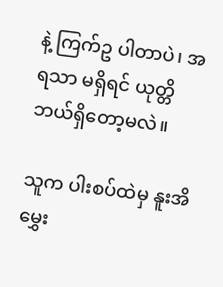နဲ့ ကြက်ဥ ပါတာပဲ၊ အရသာ မရှိရင် ယုတ္တိဘယ်ရှိတော့မလဲ။

သူက ပါးစပ်ထဲမှ နူးအိမွှေး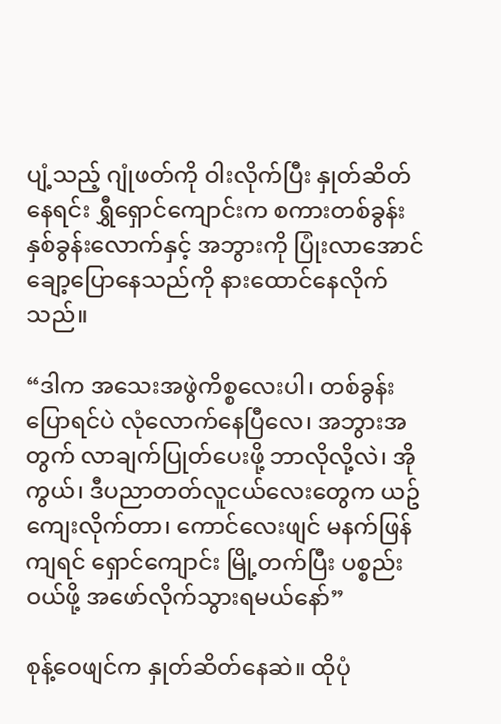ပျံ့သည့် ဂျုံဖတ်ကို ဝါးလိုက်ပြီး နှုတ်ဆိတ်နေရင်း ရွှီရှောင်ကျောင်းက စကားတစ်ခွန်းနှစ်ခွန်းလောက်နှင့် အဘွားကို ပြုံးလာအောင် ချော့ပြောနေသည်ကို နားထောင်နေလိုက်သည်။

“ဒါက အသေးအဖွဲကိစ္စလေးပါ၊ တစ်ခွန်း ပြောရင်ပဲ လုံလောက်နေပြီလေ၊ အဘွားအတွက် လာချက်ပြုတ်ပေးဖို့ ဘာလိုလို့လဲ၊ အိုကွယ်၊ ဒီပညာတတ်လူငယ်လေးတွေက ယဥ်ကျေးလိုက်တာ၊ ကောင်လေးဖျင် မနက်ဖြန်ကျရင် ရှောင်ကျောင်း မြို့တက်ပြီး ပစ္စည်းဝယ်ဖို့ အဖော်လိုက်သွားရမယ်နော်”

စုန့်ဝေဖျင်က နှုတ်ဆိတ်နေဆဲ။ ထိုပုံ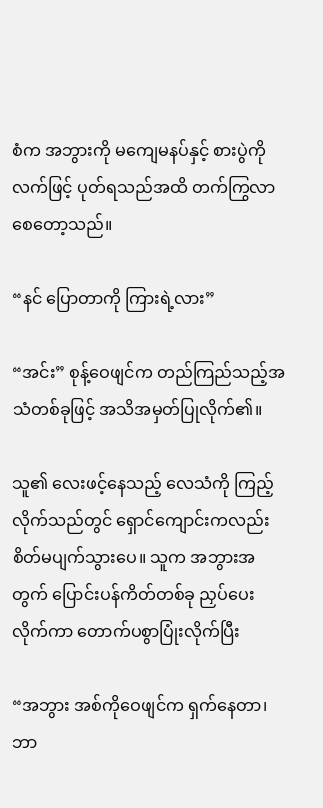စံက အဘွားကို မကျေမနပ်နှင့် စားပွဲကို လက်ဖြင့် ပုတ်ရသည်အထိ တက်ကြွလာစေတော့သည်။

“နင် ပြောတာကို ကြားရဲ့လား”

“အင်း” စုန့်ဝေဖျင်က တည်ကြည်သည့်အသံတစ်ခုဖြင့် အသိအမှတ်ပြုလိုက်၏။

သူ၏ လေးဖင့်နေသည့် လေသံကို ကြည့်လိုက်သည်တွင် ရှောင်ကျောင်းကလည်း စိတ်မပျက်သွားပေ။ သူက အဘွားအတွက် ပြောင်းပန်ကိတ်တစ်ခု ညှပ်ပေးလိုက်ကာ တောက်ပစွာပြုံးလိုက်ပြီး

“အဘွား အစ်ကိုဝေဖျင်က ရှက်နေတာ၊ ဘာ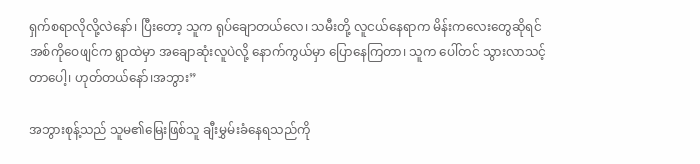ရှက်စရာလိုလို့လဲနော်၊ ပြီးတော့ သူက ရုပ်ချောတယ်လေ၊ သမီးတို့ လူငယ်နေရာက မိန်းကလေးတွေဆိုရင် အစ်ကိုဝေဖျင်က ရွာထဲမှာ အချောဆုံးလူပဲလို့ နောက်ကွယ်မှာ ပြောနေကြတာ၊ သူက ပေါ်တင် သွားလာသင့်တာပေါ့၊ ဟုတ်တယ်နော်၊အဘွား”

အဘွားစုန့်သည် သူမ၏မြေးဖြစ်သူ ချီးမွှမ်းခံနေရသည်ကို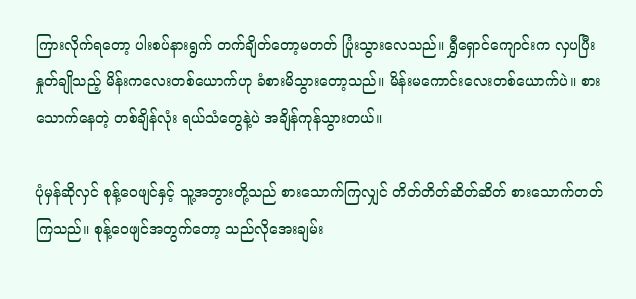ကြားလိုက်ရတော့ ပါးစပ်နားရွက် တက်ချိတ်တော့မတတ် ပြုံးသွားလေသည်။ ရွှီရှောင်ကျောင်းက လှပပြီး နှုတ်ချိုသည့် မိန်းကလေးတစ်ယောက်ဟု ခံစားမိသွားတော့သည်။ မိန်းမကောင်းလေးတစ်ယောက်ပဲ။ စားသောက်နေတဲ့ တစ်ချိန်လုံး ရယ်သံတွေနဲ့ပဲ အချိန်ကုန်သွားတယ်။

ပုံမှန်ဆိုလှင် စုန့်ဝေဖျင်နှင့် သူ့အဘွားတို့သည် စားသောက်ကြလျှင် တိတ်တိတ်ဆိတ်ဆိတ် စားသောက်တတ်ကြသည်။ စုန့်ဝေဖျင်အတွက်တော့ သည်လိုအေးချမ်း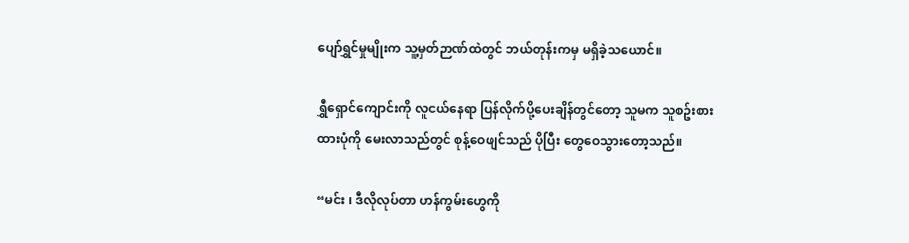ပျော်ရွှင်မှုမျိုးက သူ့မှတ်ဉာဏ်ထဲတွင် ဘယ်တုန်းကမှ မရှိခဲ့သယောင်။

ရွှီရှောင်ကျောင်းကို လူငယ်နေရာ ပြန်လိုက်ပို့ပေးချိန်တွင်တော့ သူမက သူစဥ်းစားထားပုံကို မေးလာသည်တွင် စုန့်ဝေဖျင်သည် ပိုပြီး တွေဝေသွားတော့သည်။

“မင်း ၊ ဒီလိုလုပ်တာ ဟန်ကွမ်းဟွေကို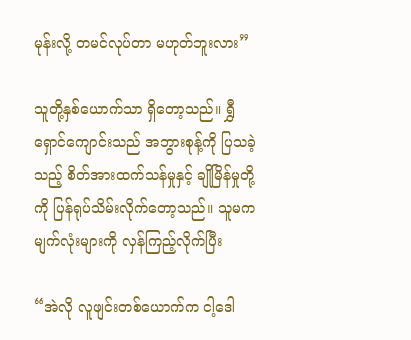မုန်းလို့ တမင်လုပ်တာ မဟုတ်ဘူးလား”

သူတို့နှစ်ယောက်သာ ရှိတော့သည်။ ရွှီရှောင်ကျောင်းသည် အဘွားစုန့်ကို ပြသခဲ့သည့် စိတ်အားထက်သန်မှုနှင့် ချိုမြိန်မှုတို့ကို ပြန်ရုပ်သိမ်းလိုက်တော့သည်။ သူမက မျက်လုံးများကို လှန်ကြည့်လိုက်ပြီး

“အဲလို လူဖျင်းတစ်ယောက်က ငါ့ဒေါ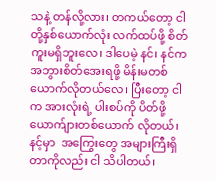သနဲ့ တန်လို့လား၊ တကယ်တော့ ငါတို့နှစ်ယောက်လုံး လက်ထပ်ဖို့ စိတ်ကူးမရှိဘူးလေ၊ ဒါပေမဲ့ နင်၊ နင်က အဘွားစိတ်အေးရဖို့ မိန်းမတစ်ယောက်လိုတယ်လေ၊ ပြီးတော့ ငါက အားလုံးရဲ့ ပါးစပ်ကို ပိတ်ဖို့ ယောက်ျားတစ်ယောက် လိုတယ်၊ နင့်မှာ  အကြွေးတွေ အများကြီးရှိတာကိုလည်း ငါ သိပါတယ်၊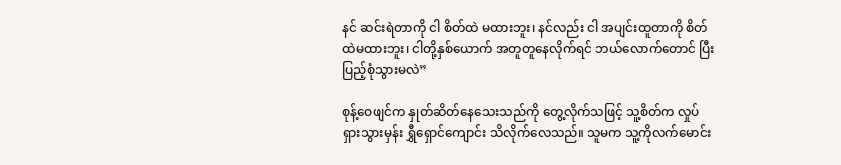နင် ဆင်းရဲတာကို ငါ စိတ်ထဲ မထားဘူး၊ နင်လည်း ငါ အပျင်းထူတာကို စိတ်ထဲမထားဘူး၊ ငါတို့နှစ်ယောက် အတူတူနေလိုက်ရင် ဘယ်လောက်တောင် ပြီးပြည့်စုံသွားမလဲ”

စုန့်ဝေဖျင်က နှုတ်ဆိတ်နေသေးသည်ကို တွေ့လိုက်သဖြင့် သူ့စိတ်က လှုပ်ရှားသွားမှန်း ရွှီရှောင်ကျောင်း သိလိုက်လေသည်။ သူမက သူ့ကိုလက်မောင်း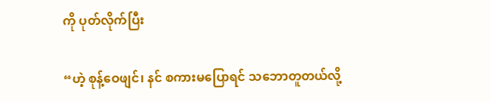ကို ပုတ်လိုက်ပြီး

“ဟဲ့ စုန့်ဝေဖျင်၊ နင် စကားမပြောရင် သဘောတူတယ်လို့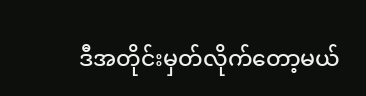ဒီအတိုင်းမှတ်လိုက်တော့မယ်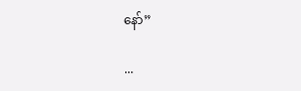နော်”

...